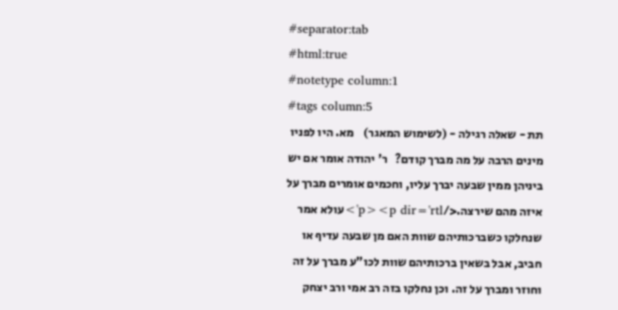#separator:tab
#html:true
#notetype column:1
#tags column:5
תת - שאלה רגילה - (לשימוש המאגר)    מא. היו לפניו מינים הרבה על מה מברך קודם?   ר' יהודה אומר אם יש ביניהן ממין שבעה יברך עליו, וחכמים אומרים מברך על איזה מהם שירצה.</p><p dir='rtl'>עולא אמר שנחלקו כשברכותיהם שוות האם מן שבעה עדיף או חביב, אבל בשאין ברכותיהם שוות לכו"ע מברך על זה וחוזר ומברך על זה. וכן נחלקו בזה רב אמי ורב יצחק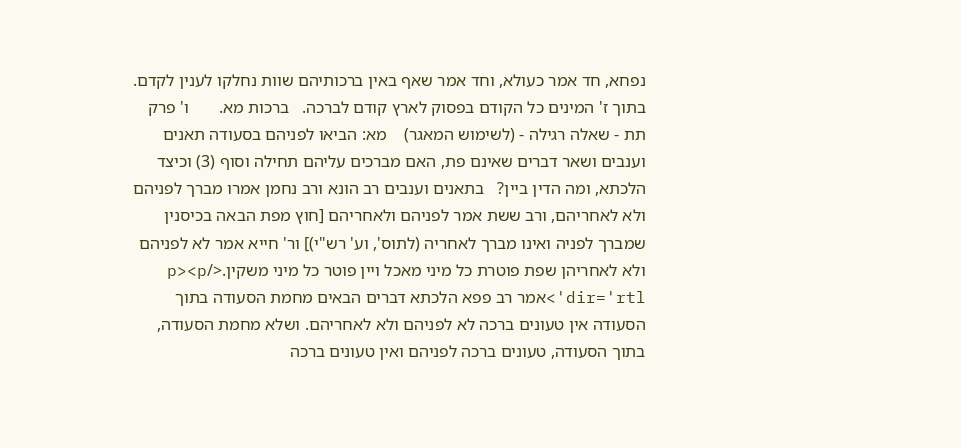נפחא, חד אמר כעולא, וחד אמר שאף באין ברכותיהם שוות נחלקו לענין לקדם. בתוך ז' המינים כל הקודם בפסוק לארץ קודם לברכה.   ברכות מא.       ו' פרק
תת - שאלה רגילה - (לשימוש המאגר)    מא: הביאו לפניהם בסעודה תאנים וענבים ושאר דברים שאינם פת, האם מברכים עליהם תחילה וסוף (3) וכיצד הלכתא, ומה הדין ביין?   בתאנים וענבים רב הונא ורב נחמן אמרו מברך לפניהם ולא לאחריהם, ורב ששת אמר לפניהם ולאחריהם [חוץ מפת הבאה בכיסנין שמברך לפניה ואינו מברך לאחריה (לתוס', וע' רש"י)] ור' חייא אמר לא לפניהם ולא לאחריהן שפת פוטרת כל מיני מאכל ויין פוטר כל מיני משקין.</p><p dir='rtl'>אמר רב פפא הלכתא דברים הבאים מחמת הסעודה בתוך הסעודה אין טעונים ברכה לא לפניהם ולא לאחריהם. ושלא מחמת הסעודה, בתוך הסעודה, טעונים ברכה לפניהם ואין טעונים ברכה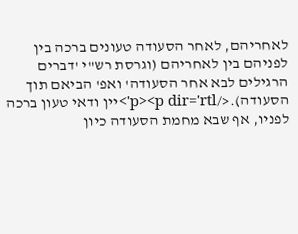לאחריהם, לאחר הסעודה טעונים ברכה בין לפניהם בין לאחריהם (וגרסת רש"י 'דברים הרגילים לבא אחר הסעודה' ואפ' הביאם תוך הסעודה).</p><p dir='rtl'>יין ודאי טעון ברכה לפניו, אף שבא מחמת הסעודה כיון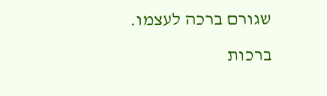שגורם ברכה לעצמו.    ברכות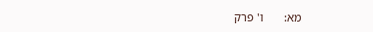מא:       ו' פרק